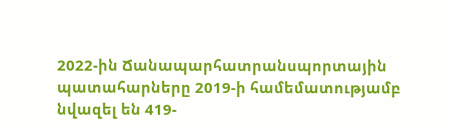2022-ին Ճանապարհատրանսպորտային պատահարները 2019-ի համեմատությամբ նվազել են 419-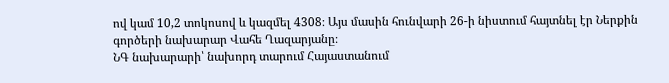ով կամ 10,2 տոկոսով և կազմել 4308։ Այս մասին հունվարի 26-ի նիստում հայտնել էր Ներքին գործերի նախարար Վահե Ղազարյանը։
ՆԳ նախարարի՝ նախորդ տարում Հայաստանում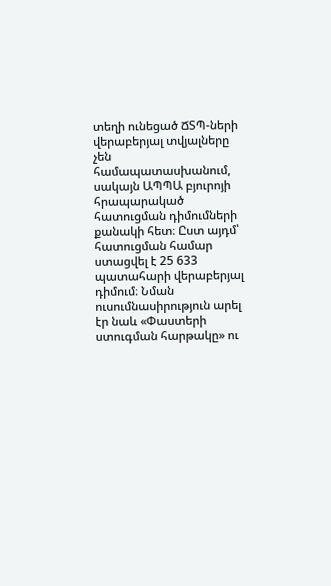տեղի ունեցած ՃՏՊ-ների վերաբերյալ տվյալները չեն համապատասխանում, սակայն ԱՊՊԱ բյուրոյի հրապարակած հատուցման դիմումների քանակի հետ։ Ըստ այդմ՝ հատուցման համար ստացվել է 25 633 պատահարի վերաբերյալ դիմում։ Նման ուսումնասիրություն արել էր նաև «Փաստերի ստուգման հարթակը» ու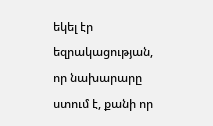եկել էր եզրակացության, որ նախարարը ստում է, քանի որ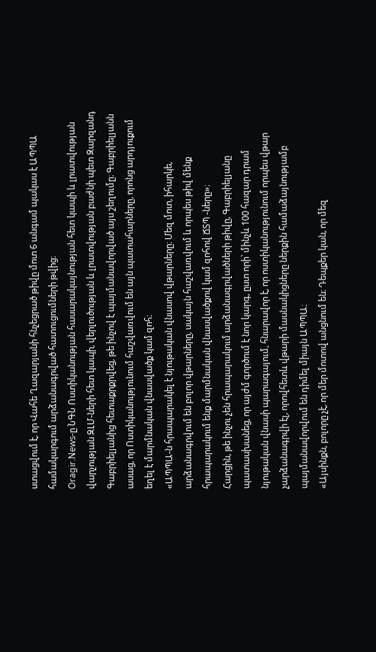ստացվում է, որ Վահե Ղազարյանի հնչեցրած թիվը մոտ 6 անգամ պակաս է ԱՊՊԱ համակարգում արձանագրված հատուցումների թվից։
Oragir.News-ը ՆԳՆ Ոստիկանության հասարակայնության հետ կապի և լրատվության վարչության ԶԼՄ-ների հետ կապի, վերլուծության և լրատվության բաժնի պետ Զարզանդ Գաբրիելյանից հետաքրքրվեց, թե ինչով է պայմանավորված այս շեղումը։ Գաբրիելյանն ասաց, որ Ոստիկանությունում հաշվառվում են այն պատահարները, որոնց արդյուքում եղել է մարմնական վնասվածք կամ զոհ։
«ԱՊՊԱ-ն հրապարակել է նյութական վնասով վթարները։ Մեզ մոտ, իհարկե, արձանագրվում են բոլոր վթարները, սակայն հաշվառվում և որպես թիվ մենք հրապարակում ենք մարմնական վնասվածքով կամ զոհով ՃՏՊ -ները»։
Հարցին, թե ինչու չեն հրապարակում արձանագրվածների թիվը, Գաբրիելյանը պատասխանեց, որ այժմ գործում է նոր կարգ, ըստ որի՝ մինչև 100 հազար դրամ նյութական վնասի պարագայում, հնարավոր է, որ ոստիկանությունում որպես վթար չարձանագրվի էլ, որովհետև վթարի մասնակիցները ներքին համաձայնությամբ պայմանավորվում են դիմել միայն ԱՊՊԱ։
«Այսինքն, բոլորը չէ, որ մեր մոտով անցնում են։ Դեպքեր կան, որ մեզ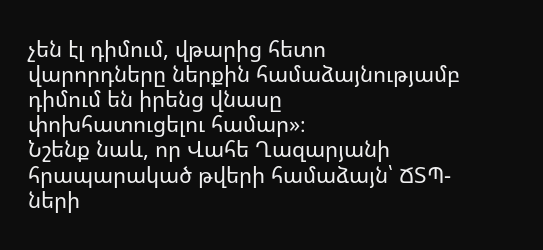չեն էլ դիմում, վթարից հետո վարորդները ներքին համաձայնությամբ դիմում են իրենց վնասը փոխհատուցելու համար»։
Նշենք նաև, որ Վահե Ղազարյանի հրապարակած թվերի համաձայն՝ ՃՏՊ-ների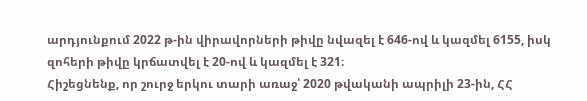արդյունքում 2022 թ-ին վիրավորների թիվը նվազել է 646-ով և կազմել 6155, իսկ զոհերի թիվը կրճատվել է 20-ով և կազմել է 321։
Հիշեցնենք, որ շուրջ երկու տարի առաջ՝ 2020 թվականի ապրիլի 23-ին, ՀՀ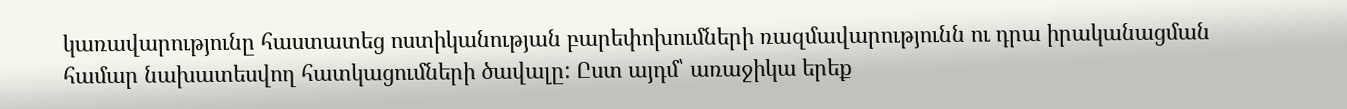կառավարությունը հաստատեց ոստիկանության բարեփոխումների ռազմավարությունն ու դրա իրականացման համար նախատեսվող հատկացումների ծավալը: Ըստ այդմ՝ առաջիկա երեք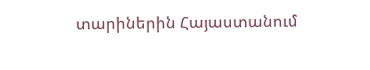տարիներին Հայաստանում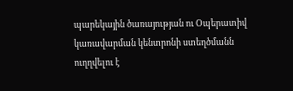պարեկային ծառայության ու Օպերատիվ կառավարման կենտրոնի ստեղծմանն ուղղվելու է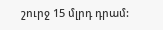շուրջ 15 մլրդ դրամ: